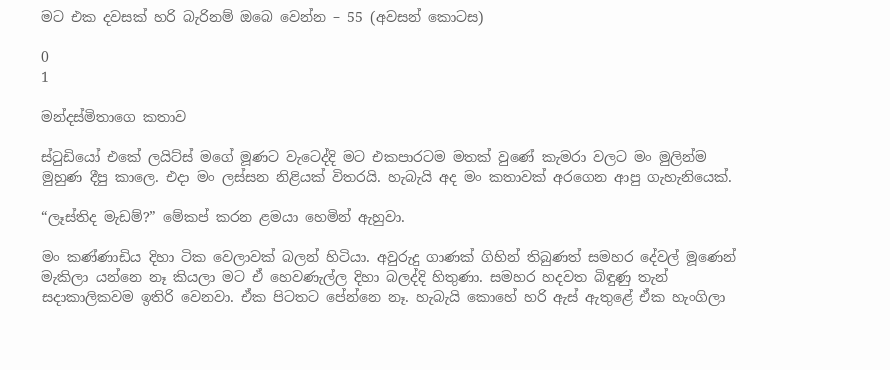මට එක දවසක් හරි බැරිනම් ඔබෙ වෙන්න – 55 (අවසන් කොටස)

0
1

මන්දස්මිතාගෙ කතාව

ස්ටුඩියෝ එකේ ලයිට්ස් මගේ මූණට වැටෙද්දි මට එකපාරටම මතක් වුණේ කැමරා වලට මං මුලින්ම මුහුණ දීපු කාලෙ. එදා මං ලස්සන නිළියක් විතරයි. හැබැයි අද මං කතාවක් අරගෙන ආපු ගැහැනියෙක්.

“ලෑස්තිද මැඩම්?” මේකප් කරන ළමයා හෙමින් ඇහුවා.

මං කණ්ණාඩිය දිහා ටික වෙලාවක් බලන් හිටියා. අවුරුදු ගාණක් ගිහින් තිබුණත් සමහර දේවල් මූණෙන් මැකිලා යන්නෙ නෑ කියලා මට ඒ හෙවණැල්ල දිහා බලද්දි හිතුණා. සමහර හදවත බිඳුණු තැන් සදාකාලිකවම ඉතිරි වෙනවා. ඒක පිටතට පේන්නෙ නෑ. හැබැයි කොහේ හරි ඇස් ඇතුළේ ඒක හැංගිලා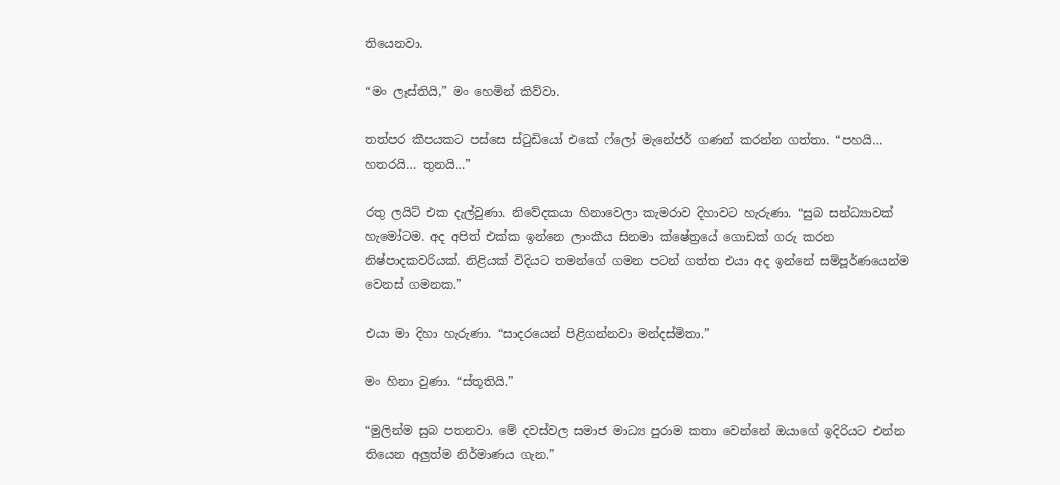තියෙනවා.

“මං ලෑස්තියි,” මං හෙමින් කිව්වා.

තත්පර කීපයකට පස්සෙ ස්ටුඩියෝ එකේ ෆ්ලෝ මැනේජර් ගණන් කරන්න ගත්තා. “පහයි… හතරයි… තුනයි…”

රතු ලයිට් එක දැල්වුණා. නිවේදකයා හිනාවෙලා කැමරාව දිහාවට හැරුණා. “සුබ සන්ධ්‍යාවක් හැමෝටම. අද අපිත් එක්ක ඉන්නෙ ලාංකීය සිනමා ක්ෂේත්‍රයේ ගොඩක් ගරු කරන නිෂ්පාදකවරියක්. නිළියක් විදියට තමන්ගේ ගමන පටන් ගත්ත එයා අද ඉන්නේ සම්පූර්ණයෙන්ම වෙනස් ගමනක.”

එයා මා දිහා හැරුණා. “සාදරයෙන් පිළිගන්නවා මන්දස්මිතා.”

මං හිනා වුණා. “ස්තූතියි.”

“මුලින්ම සුබ පතනවා. මේ දවස්වල සමාජ මාධ්‍ය පුරාම කතා වෙන්නේ ඔයාගේ ඉදිරියට එන්න තියෙන අලුත්ම නිර්මාණය ගැන.”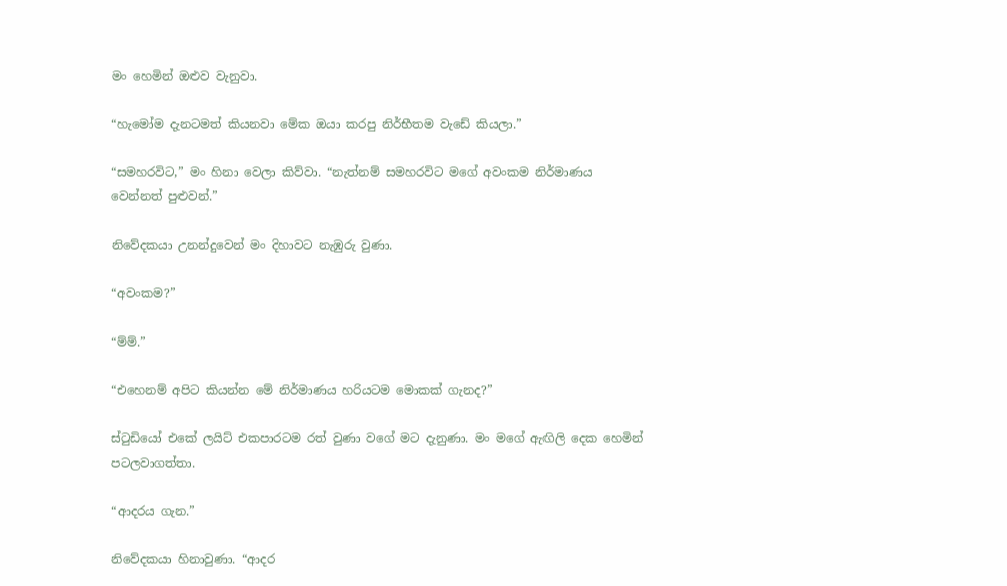මං හෙමින් ඔළුව වැනුවා.

“හැමෝම දැනටමත් කියනවා මේක ඔයා කරපු නිර්භීතම වැඩේ කියලා.”

“සමහරවිට,” මං හිනා වෙලා කිව්වා. “නැත්නම් සමහරවිට මගේ අවංකම නිර්මාණය වෙන්නත් පුළුවන්.”

නිවේදකයා උනන්දුවෙන් මං දිහාවට නැඹුරු වුණා.

“අවංකම?”

“ම්ම්.”

“එහෙනම් අපිට කියන්න මේ නිර්මාණය හරියටම මොකක් ගැනද?”

ස්ටුඩියෝ එකේ ලයිට් එකපාරටම රත් වුණා වගේ මට දැනුණා. මං මගේ ඇඟිලි දෙක හෙමින් පටලවාගත්තා.

“ආදරය ගැන.”

නිවේදකයා හිනාවුණා. “ආදර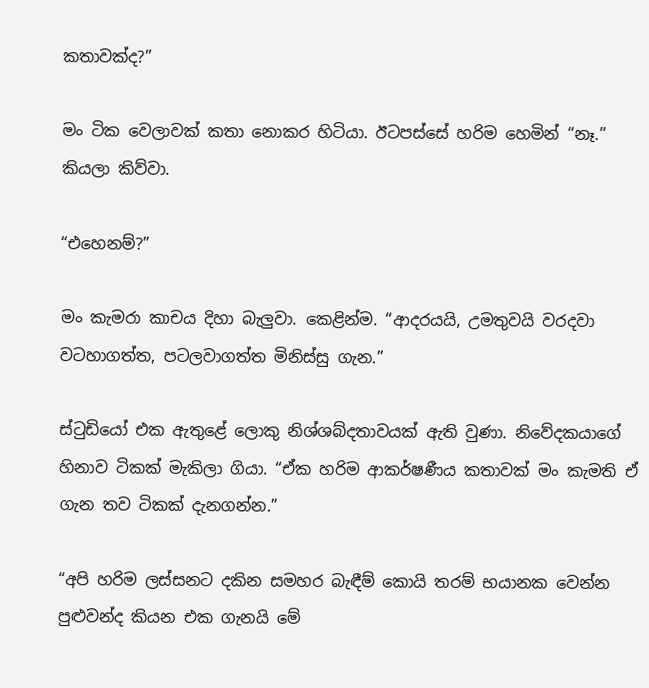කතාවක්ද?”

මං ටික වෙලාවක් කතා නොකර හිටියා. ඊටපස්සේ හරිම හෙමින් “නෑ.” කියලා කිව්වා.

“එහෙනම්?”

මං කැමරා කාචය දිහා බැලුවා. කෙළින්ම. “ආදරයයි, උමතුවයි වරදවා වටහාගත්ත, පටලවාගත්ත මිනිස්සු ගැන.”

ස්ටුඩියෝ එක ඇතුළේ ලොකු නිශ්ශබ්දතාවයක් ඇති වුණා. නිවේදකයාගේ හිනාව ටිකක් මැකිලා ගියා. “ඒක හරිම ආකර්ෂණීය කතාවක් මං කැමති ඒ ගැන තව ටිකක් දැනගන්න.”

“අපි හරිම ලස්සනට දකින සමහර බැඳීම් කොයි තරම් භයානක වෙන්න පුළුවන්ද කියන එක ගැනයි මේ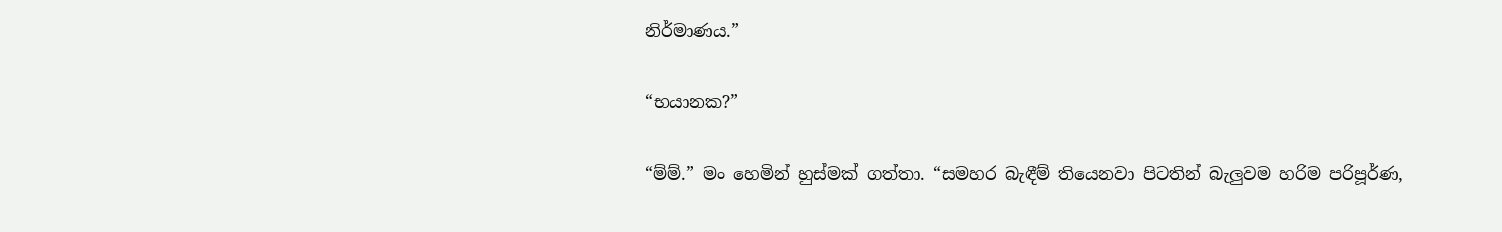නිර්මාණය.”

“භයානක?”

“ම්ම්.” මං හෙමින් හුස්මක් ගත්තා. “සමහර බැඳීම් තියෙනවා පිටතින් බැලුවම හරිම පරිපූර්ණ,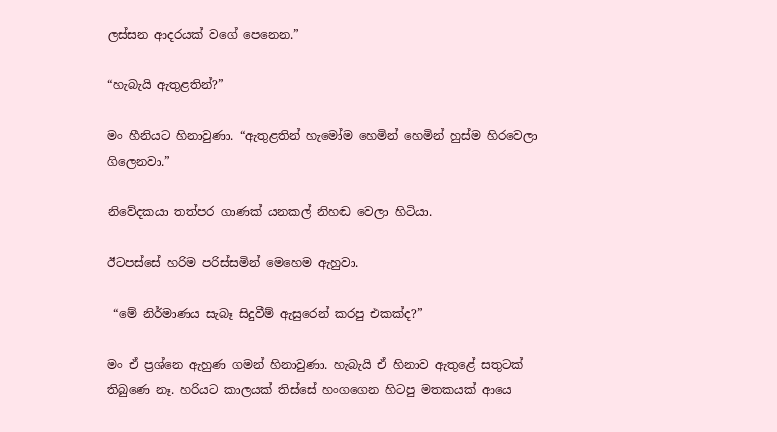ලස්සන ආදරයක් වගේ පෙනෙන.”

“හැබැයි ඇතුළතින්?”

මං හීනියට හිනාවුණා. “ඇතුළතින් හැමෝම හෙමින් හෙමින් හුස්ම හිරවෙලා ගිලෙනවා.”

නිවේදකයා තත්පර ගාණක් යනකල් නිහඬ වෙලා හිටියා.

ඊටපස්සේ හරිම පරිස්සමින් මෙහෙම ඇහුවා.

 “මේ නිර්මාණය සැබෑ සිදුවීම් ඇසුරෙන් කරපු එකක්ද?”

මං ඒ ප්‍රශ්නෙ ඇහුණ ගමන් හිනාවුණා. හැබැයි ඒ හිනාව ඇතුළේ සතුටක් තිබුණෙ නෑ. හරියට කාලයක් තිස්සේ හංගගෙන හිටපු මතකයක් ආයෙ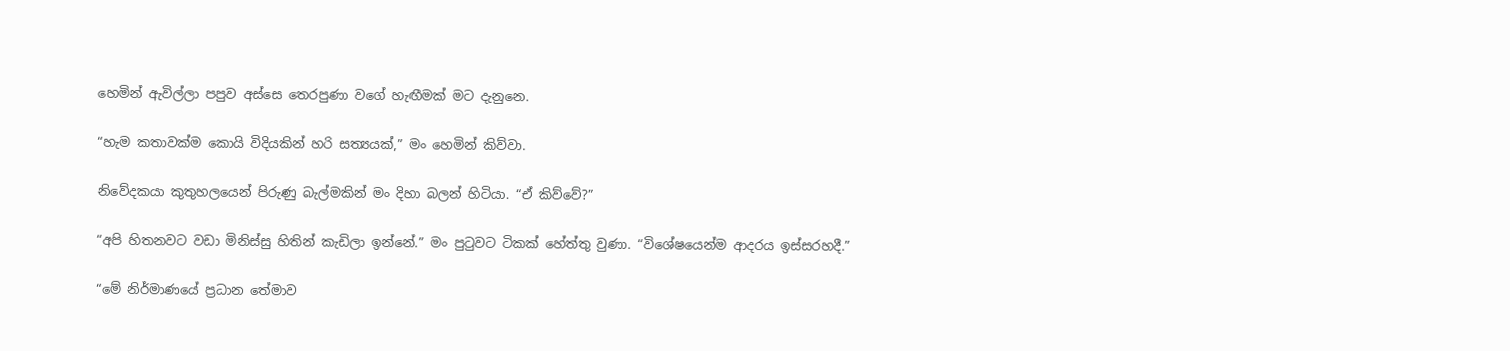හෙමින් ඇවිල්ලා පපුව අස්සෙ තෙරපුණා වගේ හැඟීමක් මට දැනුනෙ.

“හැම කතාවක්ම කොයි විදියකින් හරි සත්‍යයක්,” මං හෙමින් කිව්වා.

නිවේදකයා කුතුහලයෙන් පිරුණු බැල්මකින් මං දිහා බලන් හිටියා. “ඒ කිව්වේ?”

“අපි හිතනවට වඩා මිනිස්සු හිතින් කැඩිලා ඉන්නේ.” මං පුටුවට ටිකක් හේත්තු වුණා. “විශේෂයෙන්ම ආදරය ඉස්සරහදී.”

“මේ නිර්මාණයේ ප්‍රධාන තේමාව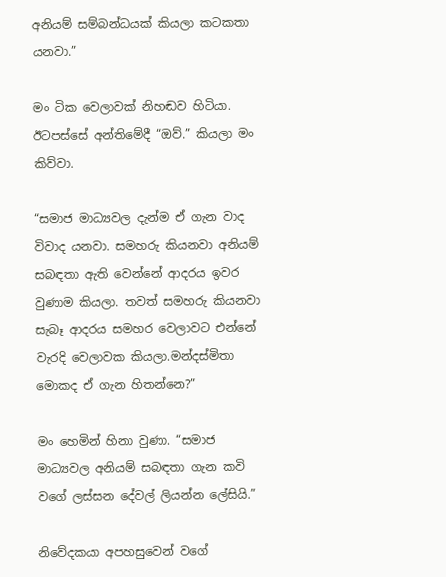අනියම් සම්බන්ධයක් කියලා කටකතා යනවා.”

මං ටික වෙලාවක් නිහඬව හිටියා. ඊටපස්සේ අන්තිමේදී “ඔව්.” කියලා මං කිව්වා.

“සමාජ මාධ්‍යවල දැන්ම ඒ ගැන වාද විවාද යනවා. සමහරු කියනවා අනියම් සබඳතා ඇති වෙන්නේ ආදරය ඉවර වුණාම කියලා. තවත් සමහරු කියනවා සැබෑ ආදරය සමහර වෙලාවට එන්නේ වැරදි වෙලාවක කියලා.මන්දස්මිතා මොකද ඒ ගැන හිතන්නෙ?”

මං හෙමින් හිනා වුණා. “සමාජ මාධ්‍යවල අනියම් සබඳතා ගැන කවි වගේ ලස්සන දේවල් ලියන්න ලේසියි.”

නිවේදකයා අපහසුවෙන් වගේ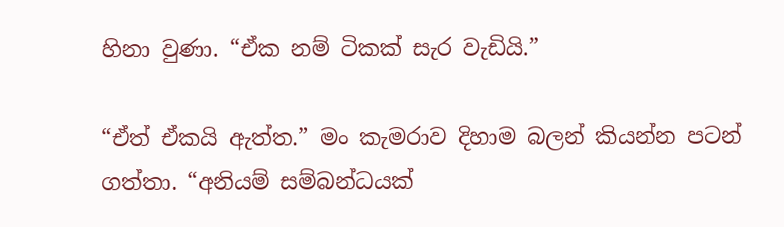හිනා වුණා. “ඒක නම් ටිකක් සැර වැඩියි.”

“ඒත් ඒකයි ඇත්ත.” මං කැමරාව දිහාම බලන් කියන්න පටන් ගත්තා. “අනියම් සම්බන්ධයක්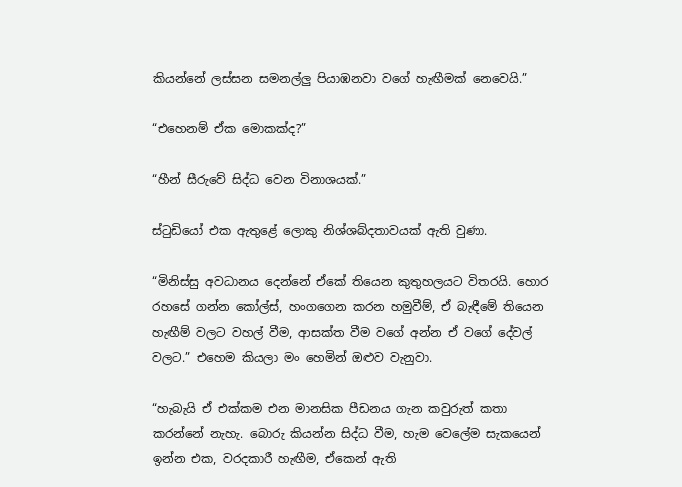කියන්නේ ලස්සන සමනල්ලු පියාඹනවා වගේ හැඟීමක් නෙවෙයි.”

“එහෙනම් ඒක මොකක්ද?”

“හීන් සීරුවේ සිද්ධ වෙන විනාශයක්.”

ස්ටුඩියෝ එක ඇතුළේ ලොකු නිශ්ශබ්දතාවයක් ඇති වුණා.

“මිනිස්සු අවධානය දෙන්නේ ඒකේ තියෙන කුතුහලයට විතරයි. හොර රහසේ ගන්න කෝල්ස්, හංගගෙන කරන හමුවීම්, ඒ බැඳීමේ තියෙන හැඟීම් වලට වහල් වීම, ආසක්ත වීම වගේ අන්න ඒ වගේ දේවල් වලට.” එහෙම කියලා මං හෙමින් ඔළුව වැනුවා.

“හැබැයි ඒ එක්කම එන මානසික පීඩනය ගැන කවුරුත් කතා කරන්නේ නැහැ. බොරු කියන්න සිද්ධ වීම, හැම වෙලේම සැකයෙන් ඉන්න එක, වරදකාරී හැඟීම, ඒකෙන් ඇති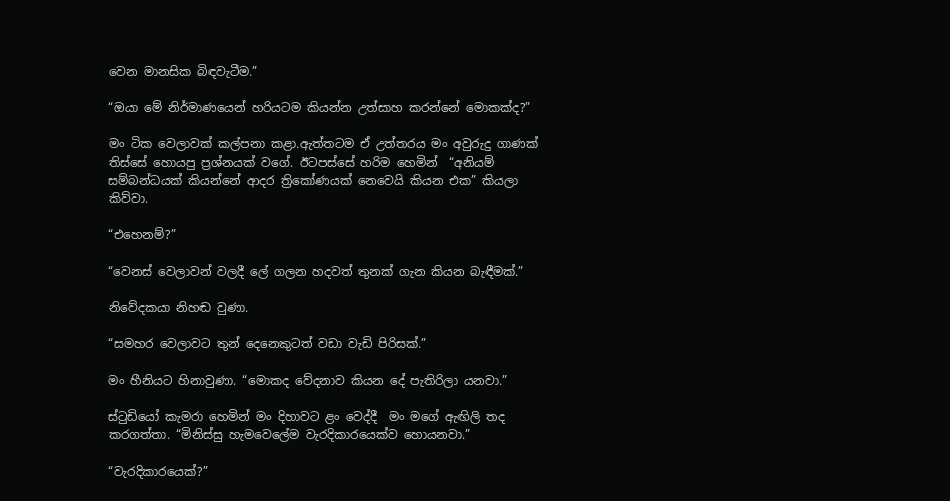වෙන මානසික බිඳවැටීම.”

“ඔයා මේ නිර්මාණයෙන් හරියටම කියන්න උත්සාහ කරන්නේ මොකක්ද?”

මං ටික වෙලාවක් කල්පනා කළා.ඇත්තටම ඒ උත්තරය මං අවුරුදු ගාණක් තිස්සේ හොයපු ප්‍රශ්නයක් වගේ. ඊටපස්සේ හරිම හෙමින්  “අනියම් සම්බන්ධයක් කියන්නේ ආදර ත්‍රිකෝණයක් නෙවෙයි කියන එක” කියලා කිව්වා.

“එහෙනම්?”

“වෙනස් වෙලාවන් වලදී ලේ ගලන හදවත් තුනක් ගැන කියන බැඳීමක්.”

නිවේදකයා නිහඬ වුණා.

“සමහර වෙලාවට තුන් දෙනෙකුටත් වඩා වැඩි පිරිසක්.”

මං හීනියට හිනාවුණා. “මොකද වේදනාව කියන දේ පැතිරිලා යනවා.”

ස්ටුඩියෝ කැමරා හෙමින් මං දිහාවට ළං වෙද්දී  මං මගේ ඇඟිලි තද කරගත්තා. “මිනිස්සු හැමවෙලේම වැරදිකාරයෙක්ව හොයනවා.”

“වැරදිකාරයෙක්?”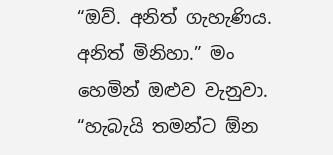“ඔව්. අනිත් ගැහැණිය. අනිත් මිනිහා.” මං හෙමින් ඔළුව වැනුවා. “හැබැයි තමන්ට ඕන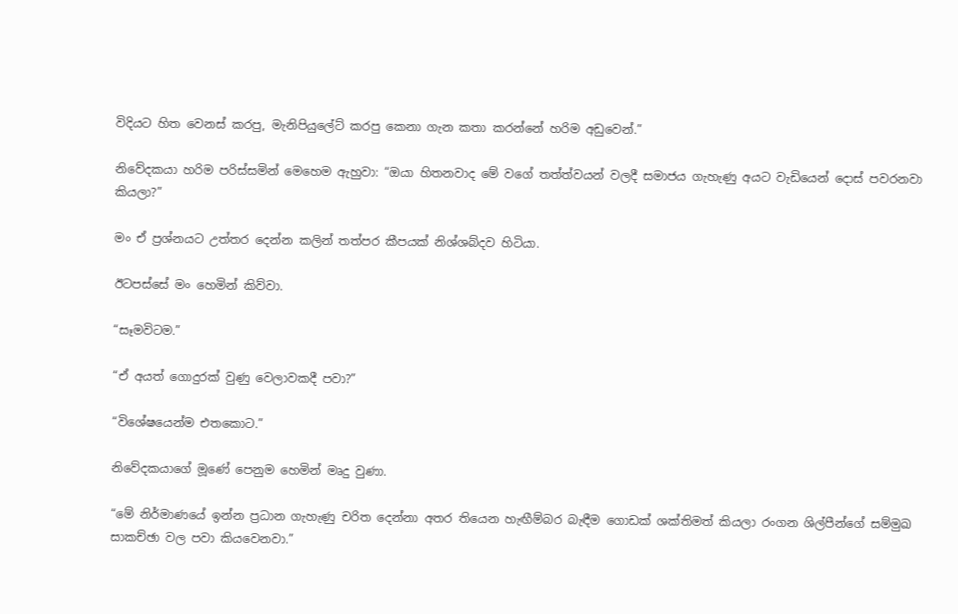විදියට හිත වෙනස් කරපු, මැනිපියුලේට් කරපු කෙනා ගැන කතා කරන්නේ හරිම අඩුවෙන්.”

නිවේදකයා හරිම පරිස්සමින් මෙහෙම ඇහුවා: “ඔයා හිතනවාද මේ වගේ තත්ත්වයන් වලදී සමාජය ගැහැණු අයට වැඩියෙන් දොස් පවරනවා කියලා?”

මං ඒ ප්‍රශ්නයට උත්තර දෙන්න කලින් තත්පර කීපයක් නිශ්ශබ්දව හිටියා.

ඊටපස්සේ මං හෙමින් කිව්වා.

“සෑමවිටම.”

“ඒ අයත් ගොදුරක් වුණු වෙලාවකදී පවා?”

“විශේෂයෙන්ම එතකොට.”

නිවේදකයාගේ මූණේ පෙනුම හෙමින් මෘදු වුණා.

“මේ නිර්මාණයේ ඉන්න ප්‍රධාන ගැහැණු චරිත දෙන්නා අතර තියෙන හැඟීම්බර බැඳීම ගොඩක් ශක්තිමත් කියලා රංගන ශිල්පීන්ගේ සම්මුඛ සාකච්ඡා වල පවා කියවෙනවා.”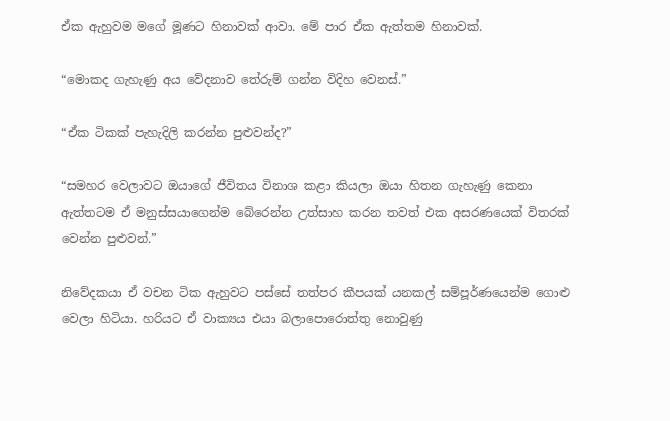ඒක ඇහුවම මගේ මූණට හිනාවක් ආවා. මේ පාර ඒක ඇත්තම හිනාවක්.

“මොකද ගැහැණු අය වේදනාව තේරුම් ගන්න විදිහ වෙනස්.”

“ඒක ටිකක් පැහැදිලි කරන්න පුළුවන්ද?”

“සමහර වෙලාවට ඔයාගේ ජීවිතය විනාශ කළා කියලා ඔයා හිතන ගැහැණු කෙනා ඇත්තටම ඒ මනුස්සයාගෙන්ම බේරෙන්න උත්සාහ කරන තවත් එක අසරණයෙක් විතරක් වෙන්න පුළුවන්.”

නිවේදකයා ඒ වචන ටික ඇහුවට පස්සේ තත්පර කීපයක් යනකල් සම්පූර්ණයෙන්ම ගොළු වෙලා හිටියා. හරියට ඒ වාක්‍යය එයා බලාපොරොත්තු නොවුණු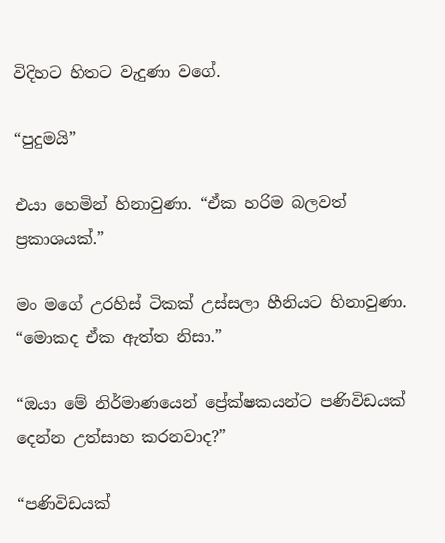විදිහට හිතට වැදුණා වගේ.

“පුදුමයි”

එයා හෙමින් හිනාවුණා. “ඒක හරිම බලවත් ප්‍රකාශයක්.”

මං මගේ උරහිස් ටිකක් උස්සලා හීනියට හිනාවුණා. “මොකද ඒක ඇත්ත නිසා.”

“ඔයා මේ නිර්මාණයෙන් ප්‍රේක්ෂකයන්ට පණිවිඩයක් දෙන්න උත්සාහ කරනවාද?”

“පණිවිඩයක්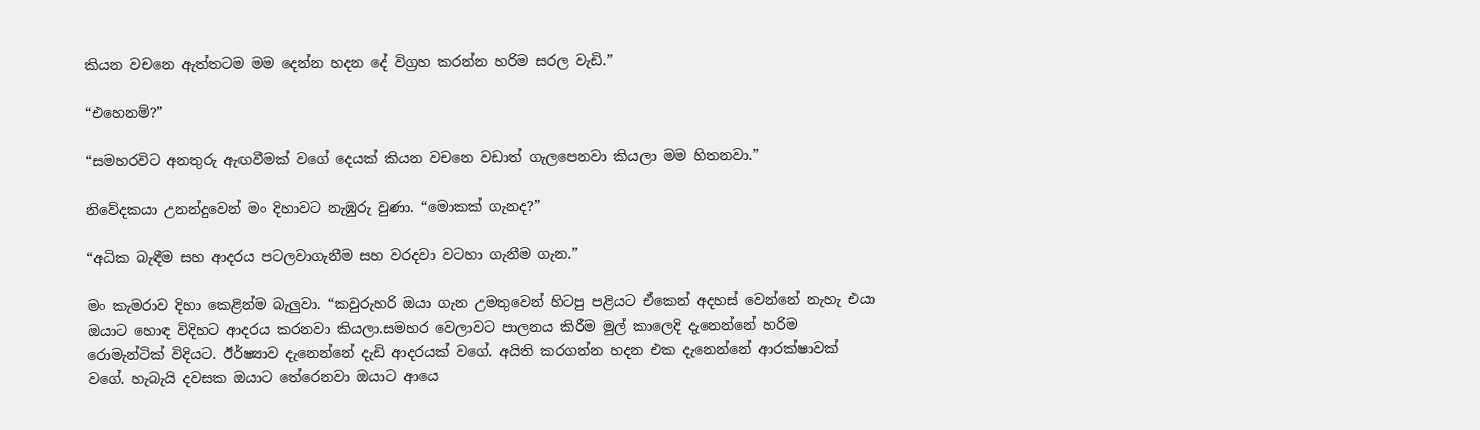කියන වචනෙ ඇත්තටම මම දෙන්න හදන දේ විග්‍රහ කරන්න හරිම සරල වැඩි.”

“එහෙනම්?”

“සමහරවිට අනතුරු ඇඟවීමක් වගේ දෙයක් කියන වචනෙ වඩාත් ගැලපෙනවා කියලා මම හිතනවා.”

නිවේදකයා උනන්දුවෙන් මං දිහාවට නැඹුරු වුණා. “මොකක් ගැනද?”

“අධික බැඳීම සහ ආදරය පටලවාගැනීම සහ වරදවා වටහා ගැනීම ගැන.”

මං කැමරාව දිහා කෙළින්ම බැලුවා. “කවුරුහරි ඔයා ගැන උමතුවෙන් හිටපු පළියට ඒකෙන් අදහස් වෙන්නේ නැහැ එයා ඔයාට හොඳ විදිහට ආදරය කරනවා කියලා.සමහර වෙලාවට පාලනය කිරීම මුල් කාලෙදි දැනෙන්නේ හරිම රොමැන්ටික් විදියට. ඊර්ෂ්‍යාව දැනෙන්නේ දැඩි ආදරයක් වගේ. අයිති කරගන්න හදන එක දැනෙන්නේ ආරක්ෂාවක් වගේ. හැබැයි දවසක ඔයාට තේරෙනවා ඔයාට ආයෙ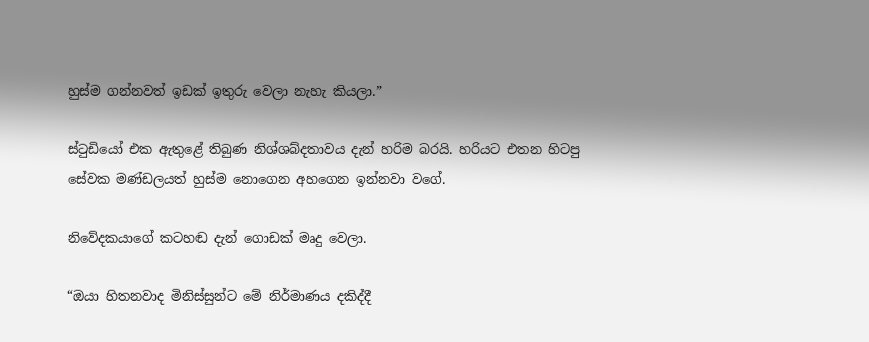හුස්ම ගන්නවත් ඉඩක් ඉතුරු වෙලා නැහැ කියලා.”

ස්ටුඩියෝ එක ඇතුළේ තිබුණ නිශ්ශබ්දතාවය දැන් හරිම බරයි. හරියට එතන හිටපු සේවක මණ්ඩලයත් හුස්ම නොගෙන අහගෙන ඉන්නවා වගේ.

නිවේදකයාගේ කටහඬ දැන් ගොඩක් මෘදු වෙලා.

“ඔයා හිතනවාද මිනිස්සුන්ට මේ නිර්මාණය දකිද්දී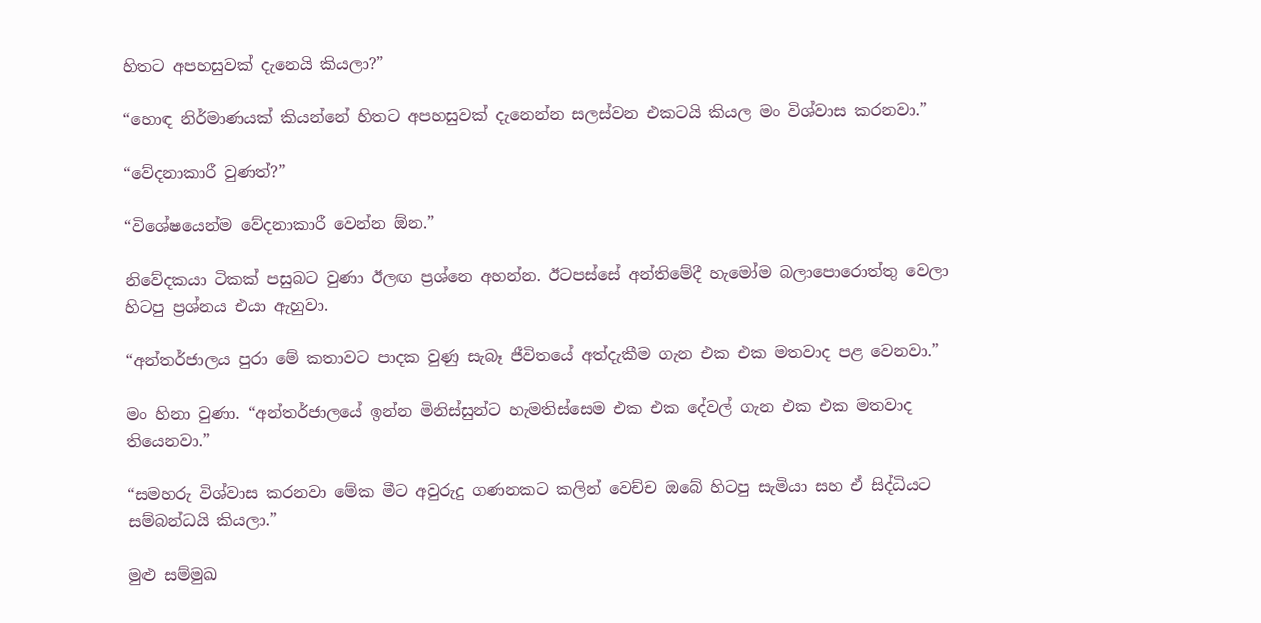හිතට අපහසුවක් දැනෙයි කියලා?”

“හොඳ නිර්මාණයක් කියන්නේ හිතට අපහසුවක් දැනෙන්න සලස්වන එකටයි කියල මං විශ්වාස කරනවා.”

“වේදනාකාරී වුණත්?”

“විශේෂයෙන්ම වේදනාකාරී වෙන්න ඕන.”

නිවේදකයා ටිකක් පසුබට වුණා ඊලඟ ප්‍රශ්නෙ අහන්න. ඊටපස්සේ අන්තිමේදී හැමෝම බලාපොරොත්තු වෙලා හිටපු ප්‍රශ්නය එයා ඇහුවා.

“අන්තර්ජාලය පුරා මේ කතාවට පාදක වුණු සැබෑ ජීවිතයේ අත්දැකීම ගැන එක එක මතවාද පළ වෙනවා.”

මං හිනා වුණා. “අන්තර්ජාලයේ ඉන්න මිනිස්සුන්ට හැමතිස්සෙම එක එක දේවල් ගැන එක එක මතවාද තියෙනවා.”

“සමහරු විශ්වාස කරනවා මේක මීට අවුරුදු ගණනකට කලින් වෙච්ච ඔබේ හිටපු සැමියා සහ ඒ සිද්ධියට සම්බන්ධයි කියලා.”

මුළු සම්මුඛ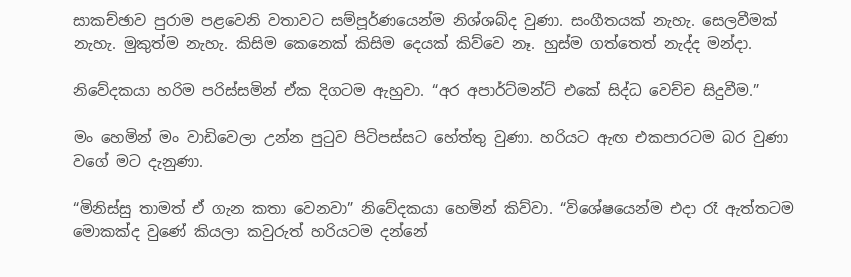සාකච්ඡාව පුරාම පළවෙනි වතාවට සම්පූර්ණයෙන්ම නිශ්ශබ්ද වුණා. සංගීතයක් නැහැ. සෙලවීමක් නැහැ. මුකුත්ම නැහැ. කිසිම කෙනෙක් කිසිම දෙයක් කිව්වෙ නෑ. හුස්ම ගත්තෙත් නැද්ද මන්දා.

නිවේදකයා හරිම පරිස්සමින් ඒක දිගටම ඇහුවා. “අර අපාර්ට්මන්ට් එකේ සිද්ධ වෙච්ච සිදුවීම.”

මං හෙමින් මං වාඩිවෙලා උන්න පුටුව පිටිපස්සට හේත්තු වුණා. හරියට ඇඟ එකපාරටම බර වුණා වගේ මට දැනුණා.

“මිනිස්සු තාමත් ඒ ගැන කතා වෙනවා” නිවේදකයා හෙමින් කිව්වා. “විශේෂයෙන්ම එදා රෑ ඇත්තටම මොකක්ද වුණේ කියලා කවුරුත් හරියටම දන්නේ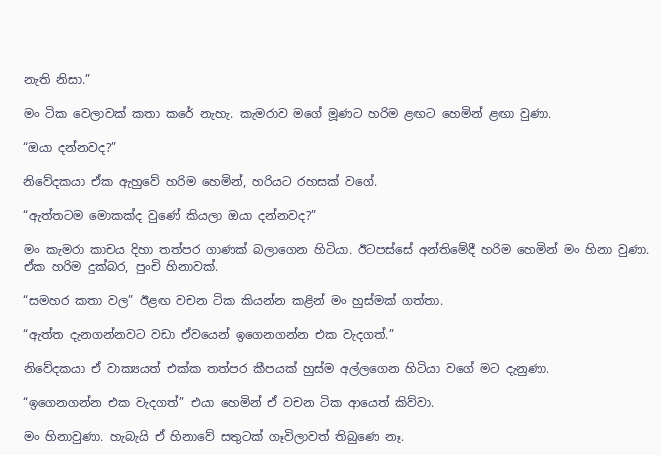නැති නිසා.”

මං ටික වෙලාවක් කතා කරේ නැහැ. කැමරාව මගේ මූණට හරිම ළඟට හෙමින් ළඟා වුණා.

“ඔයා දන්නවද?”

නිවේදකයා ඒක ඇහුවේ හරිම හෙමින්, හරියට රහසක් වගේ.

“ඇත්තටම මොකක්ද වුණේ කියලා ඔයා දන්නවද?”

මං කැමරා කාචය දිහා තත්පර ගාණක් බලාගෙන හිටියා. ඊටපස්සේ අන්තිමේදී හරිම හෙමින් මං හිනා වුණා. ඒක හරිම දුක්බර, පුංචි හිනාවක්.

“සමහර කතා වල” ඊළඟ වචන ටික කියන්න කළින් මං හුස්මක් ගත්තා.

“ඇත්ත දැනගන්නවට වඩා ඒවයෙන් ඉගෙනගන්න එක වැදගත්.”

නිවේදකයා ඒ වාක්‍යයත් එක්ක තත්පර කීපයක් හුස්ම අල්ලගෙන හිටියා වගේ මට දැනුණා.

“ඉගෙනගන්න එක වැදගත්” එයා හෙමින් ඒ වචන ටික ආයෙත් කිව්වා.

මං හිනාවුණා. හැබැයි ඒ හිනාවේ සතුටක් ගෑවිලාවත් තිබුණෙ නෑ.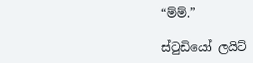“ම්ම්.”

ස්ටුඩියෝ ලයිට්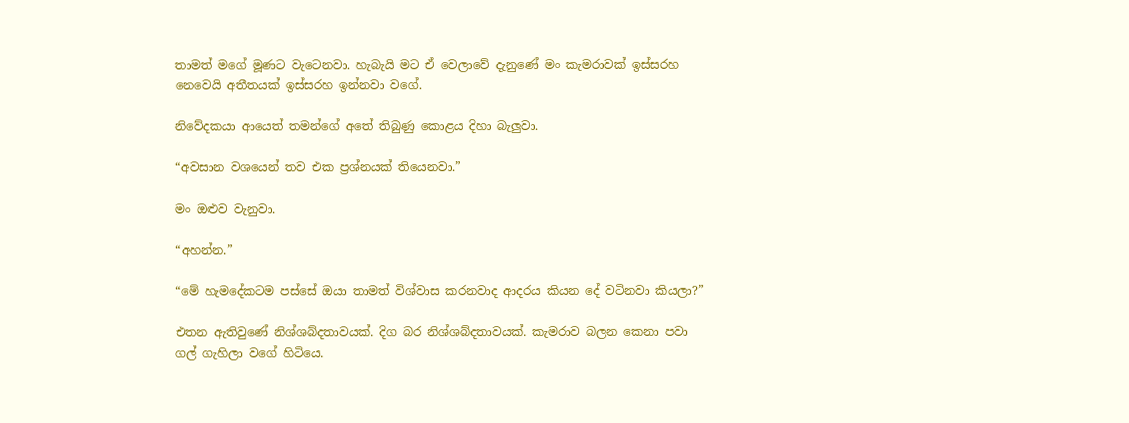තාමත් මගේ මූණට වැටෙනවා. හැබැයි මට ඒ වෙලාවේ දැනුණේ මං කැමරාවක් ඉස්සරහ නෙවෙයි අතීතයක් ඉස්සරහ ඉන්නවා වගේ.

නිවේදකයා ආයෙත් තමන්ගේ අතේ තිබුණු කොළය දිහා බැලුවා.

“අවසාන වශයෙන් තව එක ප්‍රශ්නයක් තියෙනවා.”

මං ඔළුව වැනුවා.

“අහන්න.”

“මේ හැමදේකටම පස්සේ ඔයා තාමත් විශ්වාස කරනවාද ආදරය කියන දේ වටිනවා කියලා?”

එතන ඇතිවුණේ නිශ්ශබ්දතාවයක්. දිග බර නිශ්ශබ්දතාවයක්. කැමරාව බලන කෙනා පවා ගල් ගැහිලා වගේ හිටියෙ.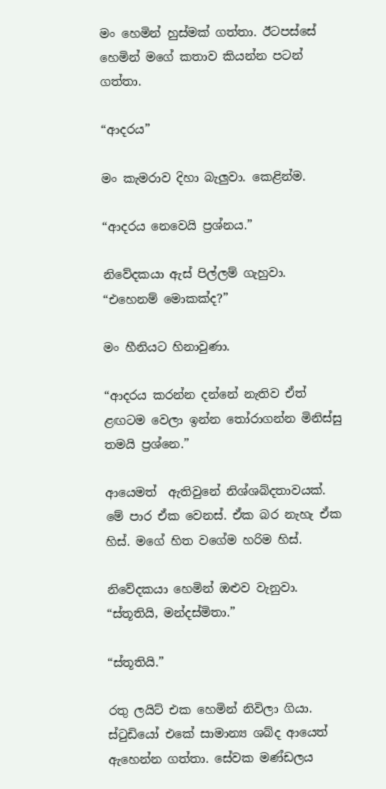මං හෙමින් හුස්මක් ගත්තා. ඊටපස්සේ හෙමින් මගේ කතාව කියන්න පටන් ගත්තා.

“ආදරය”

මං කැමරාව දිහා බැලුවා. කෙළින්ම.

“ආදරය නෙවෙයි ප්‍රශ්නය.”

නිවේදකයා ඇස් පිල්ලම් ගැහුවා. “එහෙනම් මොකක්ද?”

මං හීනියට හිනාවුණා.

“ආදරය කරන්න දන්නේ නැතිව ඒත් ළඟටම වෙලා ඉන්න තෝරාගන්න මිනිස්සු තමයි ප්‍රශ්නෙ.”

ආයෙමත්  ඇතිවුනේ නිශ්ශබ්දතාවයක්. මේ පාර ඒක වෙනස්. ඒක බර නැහැ ඒක හිස්. මගේ හිත වගේම හරිම හිස්.

නිවේදකයා හෙමින් ඔළුව වැනුවා. “ස්තූතියි, මන්දස්මිතා.”

“ස්තූතියි.”

රතු ලයිට් එක හෙමින් නිවිලා ගියා. ස්ටුඩියෝ එකේ සාමාන්‍ය ශබ්ද ආයෙත් ඇහෙන්න ගත්තා. සේවක මණ්ඩලය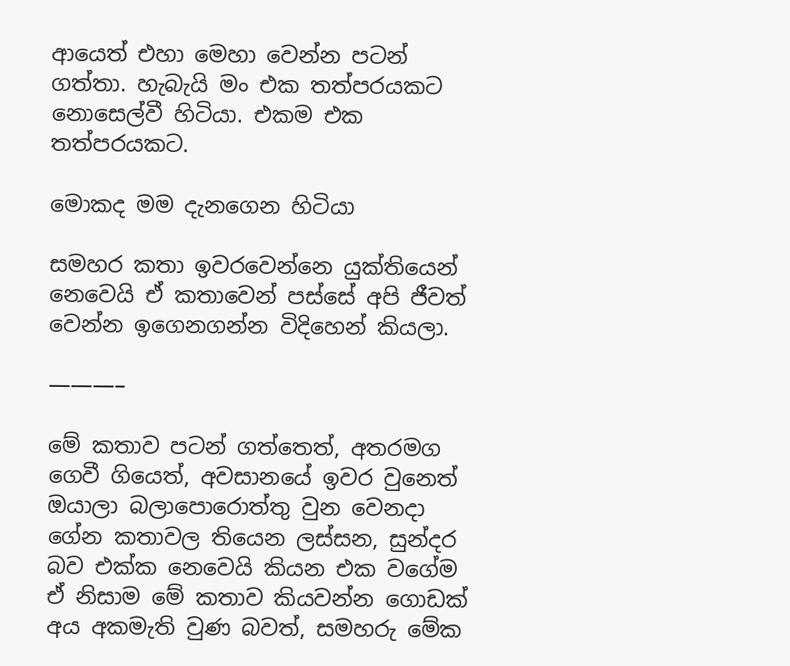ආයෙත් එහා මෙහා වෙන්න පටන් ගත්තා. හැබැයි මං එක තත්පරයකට නොසෙල්වී හිටියා. එකම එක තත්පරයකට.

මොකද මම දැනගෙන හිටියා

සමහර කතා ඉවරවෙන්නෙ යුක්තියෙන් නෙවෙයි ඒ කතාවෙන් පස්සේ අපි ජීවත් වෙන්න ඉගෙනගන්න විදිහෙන් කියලා.

———–

මේ කතාව පටන් ගත්තෙත්, අතරමග ගෙවී ගියෙත්, අවසානයේ ඉවර වුනෙත් ඔයාලා බලාපොරොත්තු වුන වෙනදා ගේන කතාවල තියෙන ලස්සන, සුන්දර බව එක්ක නෙවෙයි කියන එක වගේම ඒ නිසාම මේ කතාව කියවන්න ගොඩක් අය අකමැති වුණ බවත්, සමහරු මේක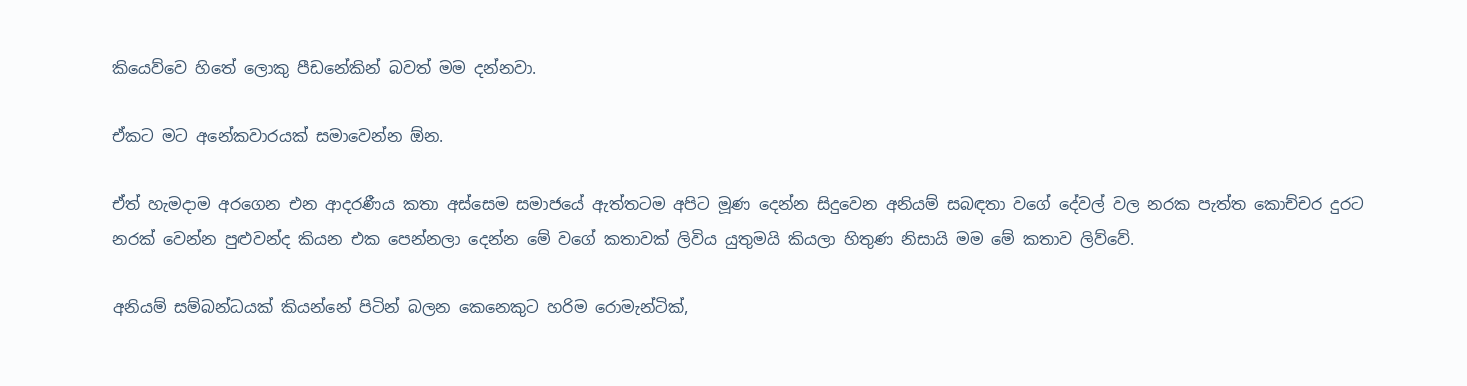කියෙව්වෙ හිතේ ලොකු පීඩනේකින් බවත් මම දන්නවා.

ඒකට මට අනේකවාරයක් සමාවෙන්න ඕන.

ඒත් හැමදාම අරගෙන එන ආදරණීය කතා අස්සෙම සමාජයේ ඇත්තටම අපිට මූණ දෙන්න සිදුවෙන අනියම් සබඳතා වගේ දේවල් වල නරක පැත්ත කොච්චර දුරට නරක් වෙන්න පුළුවන්ද කියන එක පෙන්නලා දෙන්න මේ වගේ කතාවක් ලිවිය යුතුමයි කියලා හිතුණ නිසායි මම මේ කතාව ලිව්වේ.

අනියම් සම්බන්ධයක් කියන්නේ පිටින් බලන කෙනෙකුට හරිම රොමැන්ටික්,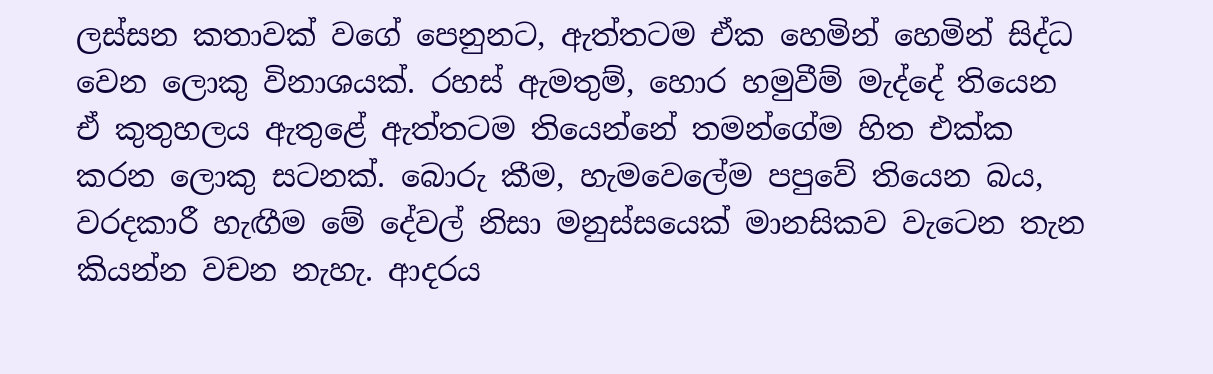ලස්සන කතාවක් වගේ පෙනුනට, ඇත්තටම ඒක හෙමින් හෙමින් සිද්ධ වෙන ලොකු විනාශයක්. රහස් ඇමතුම්, හොර හමුවීම් මැද්දේ තියෙන ඒ කුතුහලය ඇතුළේ ඇත්තටම තියෙන්නේ තමන්ගේම හිත එක්ක කරන ලොකු සටනක්. බොරු කීම, හැමවෙලේම පපුවේ තියෙන බය, වරදකාරී හැඟීම මේ දේවල් නිසා මනුස්සයෙක් මානසිකව වැටෙන තැන කියන්න වචන නැහැ. ආදරය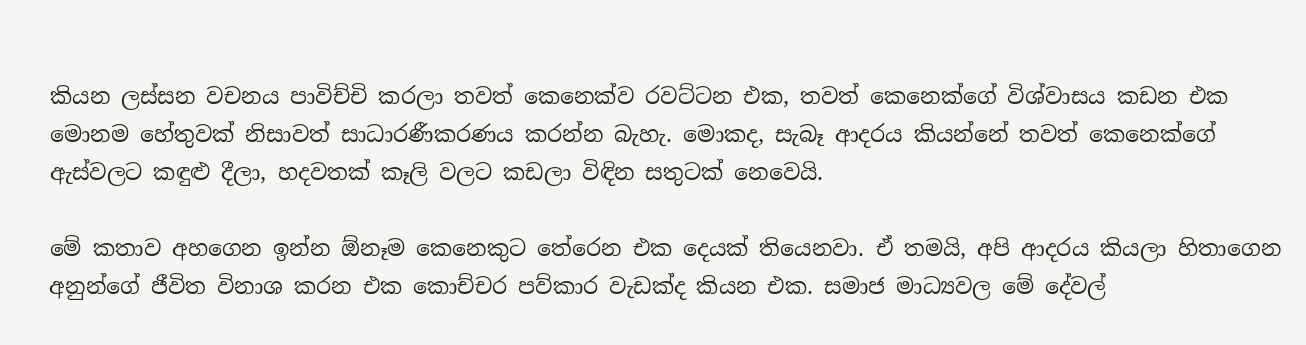කියන ලස්සන වචනය පාවිච්චි කරලා තවත් කෙනෙක්ව රවට්ටන එක, තවත් කෙනෙක්ගේ විශ්වාසය කඩන එක මොනම හේතුවක් නිසාවත් සාධාරණීකරණය කරන්න බැහැ. මොකද, සැබෑ ආදරය කියන්නේ තවත් කෙනෙක්ගේ ඇස්වලට කඳුළු දීලා, හදවතක් කෑලි වලට කඩලා විඳින සතුටක් නෙවෙයි.

මේ කතාව අහගෙන ඉන්න ඕනෑම කෙනෙකුට තේරෙන එක දෙයක් තියෙනවා. ඒ තමයි, අපි ආදරය කියලා හිතාගෙන අනුන්ගේ ජීවිත විනාශ කරන එක කොච්චර පව්කාර වැඩක්ද කියන එක. සමාජ මාධ්‍යවල මේ දේවල්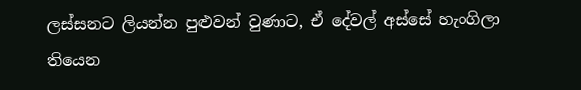ලස්සනට ලියන්න පුළුවන් වුණාට, ඒ දේවල් අස්සේ හැංගිලා තියෙන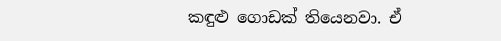කඳුළු ගොඩක් තියෙනවා. ඒ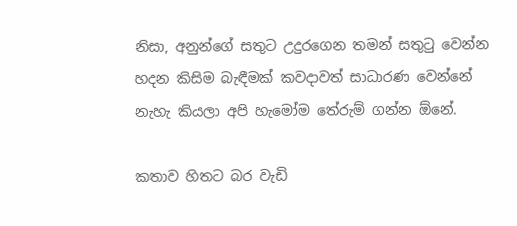නිසා, අනුන්ගේ සතුට උදුරගෙන තමන් සතුටු වෙන්න හදන කිසිම බැඳීමක් කවදාවත් සාධාරණ වෙන්නේ නැහැ කියලා අපි හැමෝම තේරුම් ගන්න ඕනේ.

කතාව හිතට බර වැඩි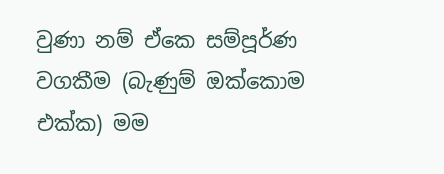වුණා නම් ඒකෙ සම්පූර්ණ වගකීම (බැණුම් ඔක්කොම එක්ක) මම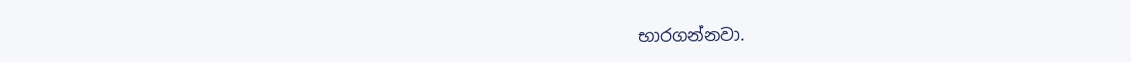භාරගන්නවා.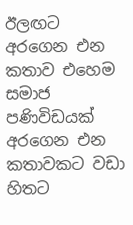ඊලඟට අරගෙන එන කතාව එහෙම සමාජ පණිවිඩයක් අරගෙන එන කතාවකට වඩා හිතට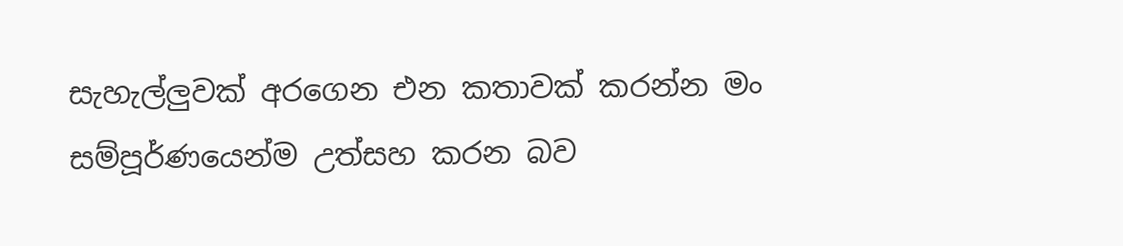සැහැල්ලුවක් අරගෙන එන කතාවක් කරන්න මං සම්පූර්ණයෙන්ම උත්සහ කරන බව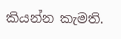කියන්න කැමති.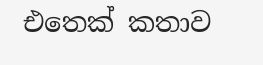එතෙක් කතාව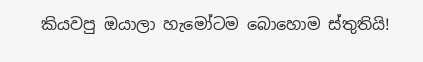කියවපු ඔයාලා හැමෝටම බොහොම ස්තුතියි!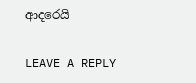ආදරෙයි

LEAVE A REPLY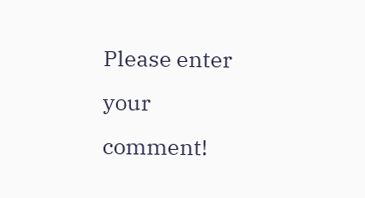Please enter your comment!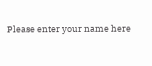Please enter your name here